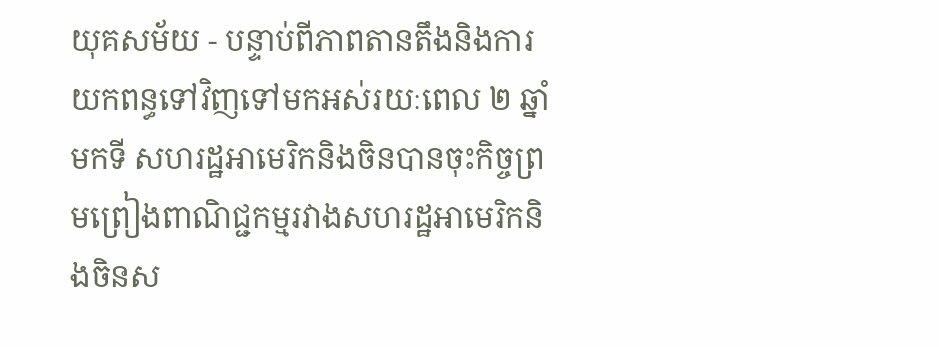យុគសម័យ - បន្ទាប់ពីភាពតានតឹងនិងការយកពន្ធទៅវិញទៅមកអស់រយៈពេល ២ ឆ្នាំមកទី សហរដ្ឋអាមេរិកនិងចិនបានចុះកិច្ចព្រមព្រៀងពាណិជ្ជកម្មរវាងសហរដ្ឋអាមេរិកនិងចិនស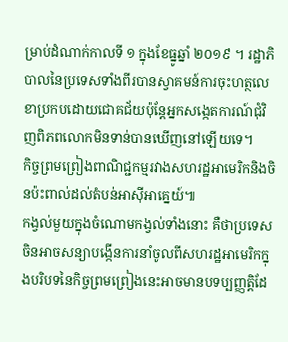ម្រាប់ដំណាក់កាលទី ១ ក្នុងខែធ្នូឆ្នាំ ២០១៩ ។ រដ្ឋាភិបាលនៃប្រទេសទាំងពីរបានស្វាគមន៍ការចុះហត្ថលេខាប្រកបដោយជោគជ័យប៉ុន្តែអ្នកសង្កេតការណ៍ជុំវិញពិភពលោកមិនទាន់បានឃើញនៅឡើយទេ។
កិច្ចព្រមព្រៀងពាណិជ្ជកម្មរវាងសហរដ្ឋអាមេរិកនិងចិនប៉ះពាល់ដល់តំបន់អាស៊ីអាគ្នេយ៍៕
កង្វល់មួយក្នុងចំណោមកង្វល់ទាំងនោះ គឺថាប្រទេសចិនអាចសន្យាបង្កើនការនាំចូលពីសហរដ្ឋអាមេរិកក្នុងបរិបទនៃកិច្ចព្រមព្រៀងនេះអាចមានបទប្បញ្ញត្តិដែ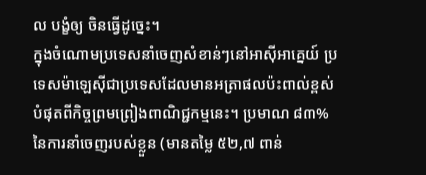ល បង្ខំឲ្យ ចិនធ្វើដូច្នេះ។
ក្នុងចំណោមប្រទេសនាំចេញសំខាន់ៗនៅអាស៊ីអាគ្នេយ៍ ប្រទេសម៉ាឡេស៊ីជាប្រទេសដែលមានអត្រាផលប៉ះពាល់ខ្ពស់បំផុតពីកិច្ចព្រមព្រៀងពាណិជ្ជកម្មនេះ។ ប្រមាណ ៨៣% នៃការនាំចេញរបស់ខ្លួន (មានតម្លៃ ៥២,៧ ពាន់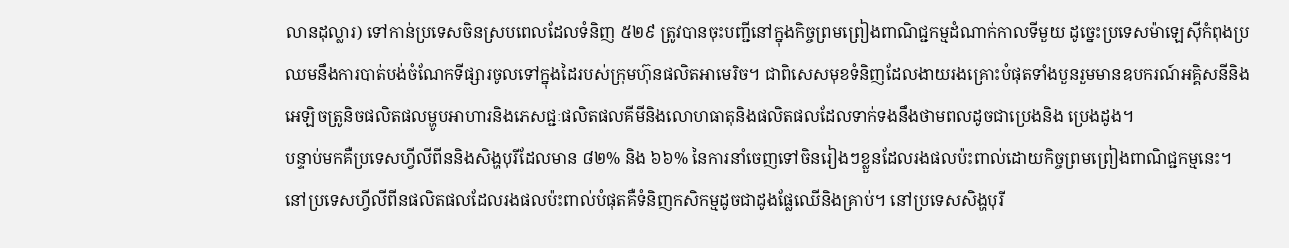លានដុល្លារ) ទៅកាន់ប្រទេសចិនស្របពេលដែលទំនិញ ៥២៩ ត្រូវបានចុះបញ្ជីនៅក្នុងកិច្ចព្រមព្រៀងពាណិជ្ជកម្មដំណាក់កាលទីមួយ ដូច្នេះប្រទេសម៉ាឡេស៊ីកំពុងប្រឈមនឹងការបាត់បង់ចំណែកទីផ្សារចូលទៅក្នុងដៃរបស់ក្រុមហ៊ុនផលិតអាមេរិច។ ជាពិសេសមុខទំនិញដែលងាយរងគ្រោះបំផុតទាំងបួនរួមមានឧបករណ៍អគ្គិសនីនិងអេឡិចត្រូនិចផលិតផលម្ហូបអាហារនិងភេសជ្ជៈផលិតផលគីមីនិងលោហធាតុនិងផលិតផលដែលទាក់ទងនឹងថាមពលដូចជាប្រេងនិង ប្រេងដូង។
បន្ទាប់មកគឺប្រទេសហ្វីលីពីននិងសិង្ហបុរីដែលមាន ៨២% និង ៦៦% នៃការនាំចេញទៅចិនរៀងៗខ្លួនដែលរងផលប៉ះពាល់ដោយកិច្ចព្រមព្រៀងពាណិជ្ជកម្មនេះ។ នៅប្រទេសហ្វីលីពីនផលិតផលដែលរងផលប៉ះពាល់បំផុតគឺទំនិញកសិកម្មដូចជាដូងផ្លែឈើនិងគ្រាប់។ នៅប្រទេសសិង្ហបុរី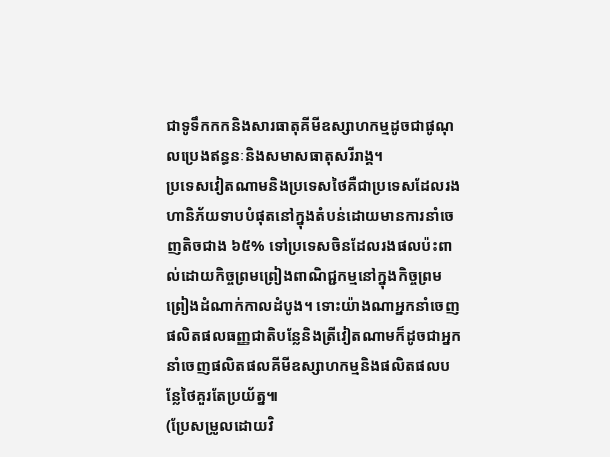ជាទូទឹកកកនិងសារធាតុគីមីឧស្សាហកម្មដូចជាផូណុលប្រេងឥន្ធនៈនិងសមាសធាតុសរីរាង្គ។
ប្រទេសវៀតណាមនិងប្រទេសថៃគឺជាប្រទេសដែលរងហានិភ័យទាបបំផុតនៅក្នុងតំបន់ដោយមានការនាំចេញតិចជាង ៦៥% ទៅប្រទេសចិនដែលរងផលប៉ះពាល់ដោយកិច្ចព្រមព្រៀងពាណិជ្ជកម្មនៅក្នុងកិច្ចព្រមព្រៀងដំណាក់កាលដំបូង។ ទោះយ៉ាងណាអ្នកនាំចេញផលិតផលធញ្ញជាតិបន្លែនិងត្រីវៀតណាមក៏ដូចជាអ្នកនាំចេញផលិតផលគីមីឧស្សាហកម្មនិងផលិតផលបន្លែថៃគួរតែប្រយ័ត្ន៕
(ប្រែសម្រូលដោយវិ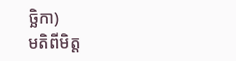ច្ឆិកា)
មតិពីមិត្ត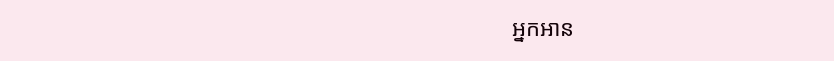អ្នកអាន